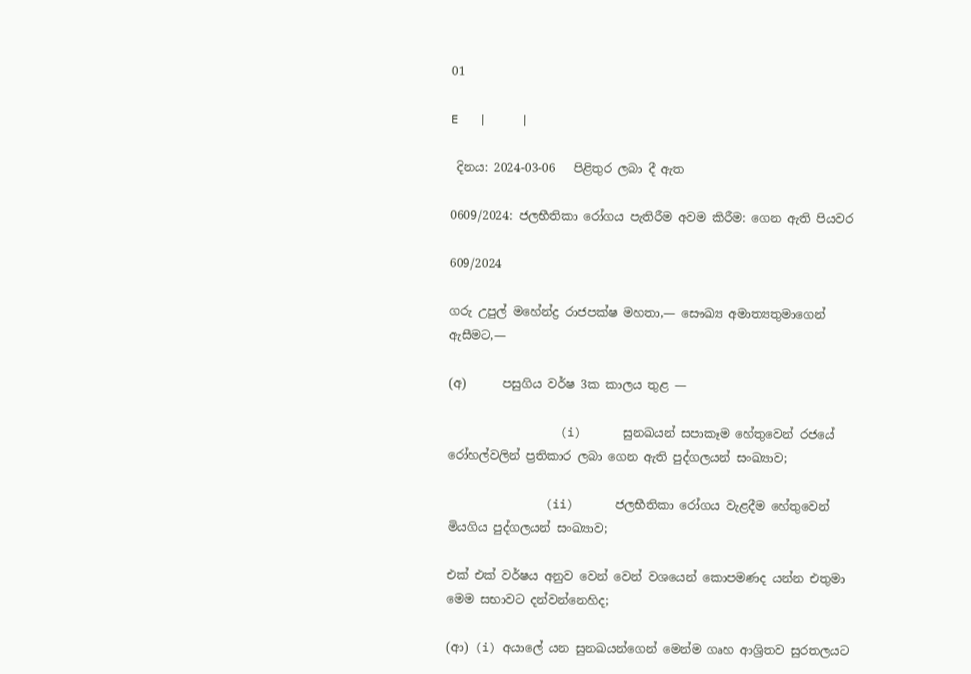01

E   |     |

 දිනය: 2024-03-06   පිළිතුර ලබා දී ඇත

0609/2024: ජලභීතිකා රෝගය පැතිරීම අවම කිරීම: ගෙන ඇති පියවර

609/2024

ගරු උපුල් මහේන්ද්‍ර රාජපක්ෂ මහතා,— සෞඛ්‍ය අමාත්‍යතුමාගෙන් ඇසීමට,—

(අ)      පසුගිය වර්ෂ 3ක කාලය තුළ —

                (i)      සුනඛයන් සපාකෑම හේතුවෙන් රජයේ රෝහල්වලින් ප්‍රතිකාර ලබා ගෙන ඇති පුද්ගලයන් සංඛ්‍යාව;

              (ii)      ජලභීතිකා රෝගය වැළදීම හේතුවෙන් මියගිය පුද්ගලයන් සංඛ්‍යාව;

එක් එක් වර්ෂය අනුව වෙන් වෙන් වශයෙන් කොපමණද යන්න එතුමා මෙම සභාවට දන්වන්නෙහිද;

(ආ) (i) අයාලේ යන සුනඛයන්ගෙන් මෙන්ම ගෘහ ආශ්‍රිතව සුරතලයට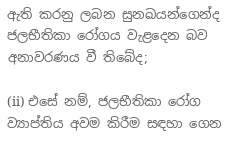ඇති කරනු ලබන සුනඛයන්ගෙන්ද ජලභීතිකා රෝගය වැළදෙන බව අනාවරණය වී තිබේද;

(ii) එසේ නම්, ජලභීතිකා රෝග ව්‍යාප්තිය අවම කිරීම සඳහා ගෙන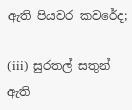ඇති පියවර කවරේද;

(iii) සුරතල් සතුන් ඇති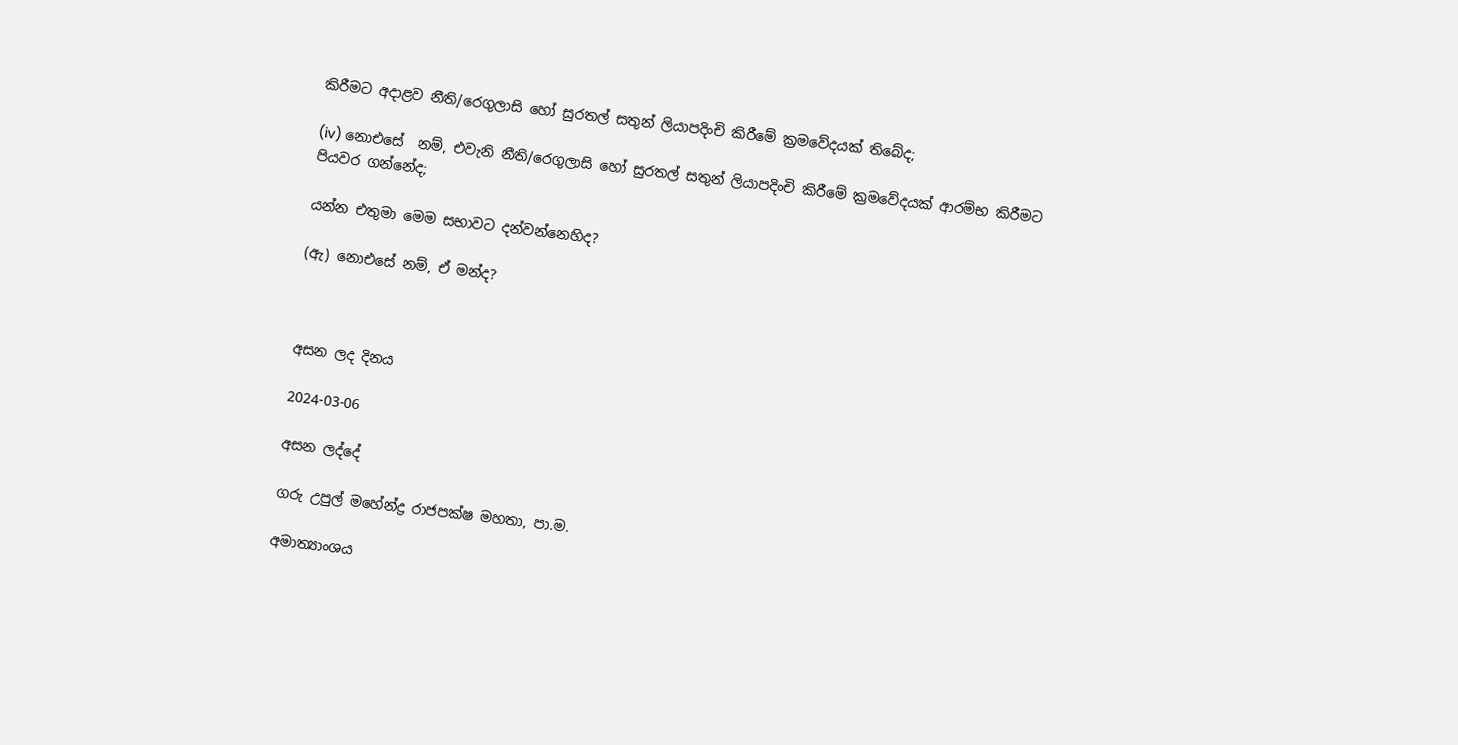කිරීමට අදාළව නීති/රෙගුලාසි හෝ සුරතල් සතුන් ලියාපදිංචි කිරීමේ ක්‍රමවේදයක් තිබේද;

(iv) නොඑසේ  නම්, එවැනි නීති/රෙගුලාසි හෝ සුරතල් සතුන් ලියාපදිංචි කිරීමේ ක්‍රමවේදයක් ආරම්භ කිරීමට පියවර ගන්නේද;

යන්න එතුමා මෙම සභාවට දන්වන්නෙහිද?

(ඇ) නොඑසේ නම්, ඒ මන්ද?



අසන ලද දිනය

2024-03-06

අසන ලද්දේ

ගරු උපුල් මහේන්ද්‍ර රාජපක්ෂ මහතා, පා.ම.

අමාත්‍යාංශය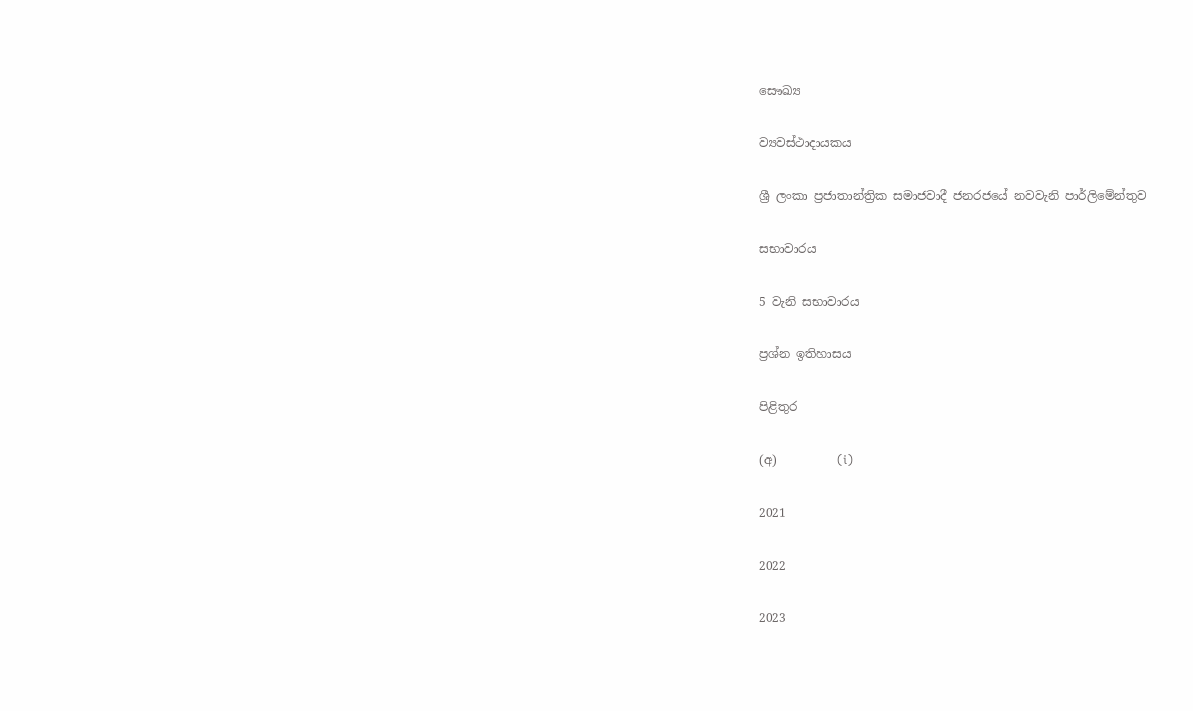සෞඛ්‍ය

ව්‍යවස්ථාදායකය

ශ්‍රී ලංකා ප්‍රජාතාන්ත්‍රික සමාජවාදී ජනරජයේ නවවැනි පාර්ලිමේන්තුව

සභාවාරය

5 වැනි සභාවාරය

ප්‍රශ්න ඉතිහාසය

පිළිතුර

(අ)          (i)

2021

2022

2023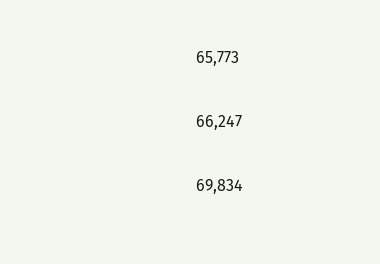65,773

66,247

69,834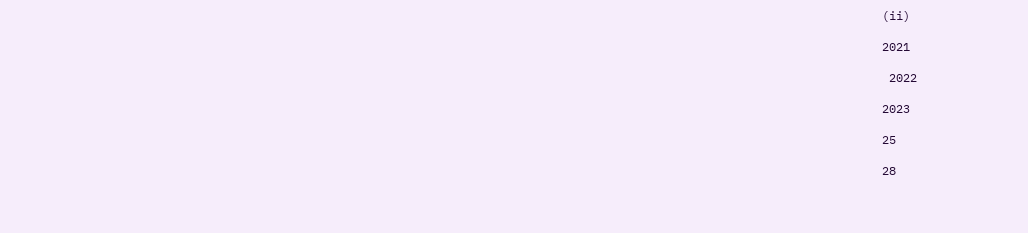(ii)

2021

 2022

2023

25

28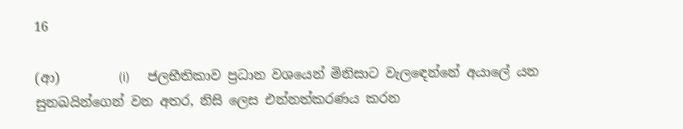16

(ආ)         (i)      ජලභීතිකාව ප්‍රධාන වශයෙන් මිනිසාට වැලඳෙන්නේ අයාලේ යන සුනඛයින්ගෙන් වන අතර, නිසි ලෙස එන්නත්කරණය කරන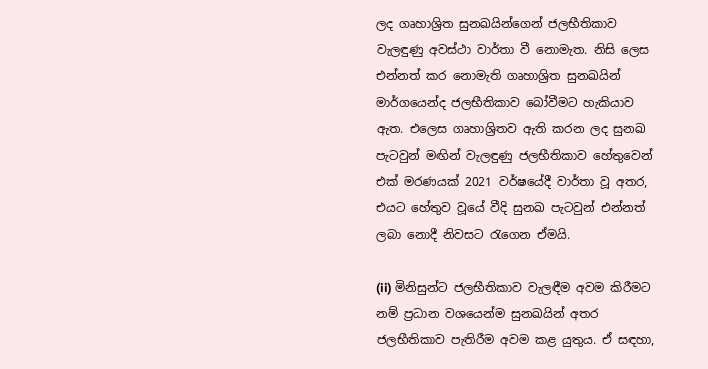ලද ගෘහාශ්‍රිත සුනඛයින්ගෙන් ජලභීතිකාව වැලඳුණු අවස්ථා වාර්තා වී නොමැත. නිසි ලෙස එන්නත් කර නොමැති ගෘහාශ්‍රිත සුනඛයින් මාර්ගයෙන්ද ජලභීතිකාව බෝවීමට හැකියාව ඇත. එලෙස ගෘහාශ්‍රිතව ඇති කරන ලද සුනඛ පැටවුන් මඟින් වැලඳුණු ජලභීතිකාව හේතුවෙන් එක් මරණයක් 2021 වර්ෂයේදී වාර්තා වූ අතර, එයට හේතුව වූයේ වීදි සුනඛ පැටවුන් එන්නත් ලබා නොදී නිවසට රැගෙන ඒමයි.

(ii) මිනිසුන්ට ජලභීතිකාව වැලඳීම අවම කිරීමට නම් ප්‍රධාන වශයෙන්ම සුනඛයින් අතර ජලභීතිකාව පැතිරීම අවම කළ යුතුය. ඒ සඳහා,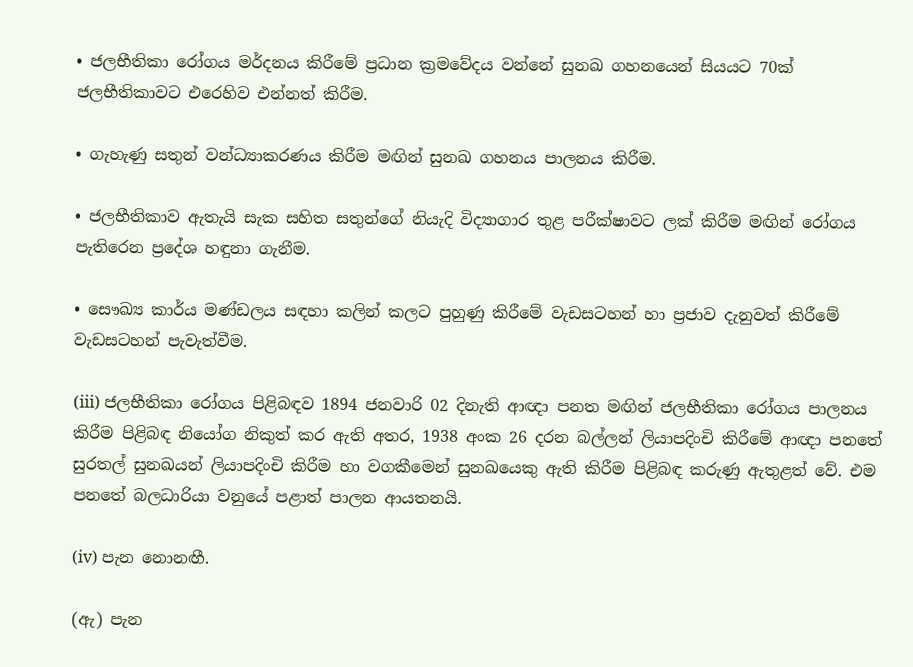• ජලභීතිකා රෝගය මර්දනය කිරීමේ ප්‍රධාන ක්‍රමවේදය වන්නේ සුනඛ ගහනයෙන් සියයට 70ක් ජලභීතිකාවට එරෙහිව එන්නත් කිරීම.

• ගැහැණු සතුන් වන්ධ්‍යාකරණය කිරීම මඟින් සුනඛ ගහනය පාලනය කිරීම.

• ජලභීතිකාව ඇතැයි සැක සහිත සතුන්ගේ නියැදි විද්‍යාගාර තුළ පරීක්ෂාවට ලක් කිරීම මඟින් රෝගය පැතිරෙන ප්‍රදේශ හඳුනා ගැනීම.

• සෞඛ්‍ය කාර්ය මණ්ඩලය සඳහා කලින් කලට පුහුණු කිරීමේ වැඩසටහන් හා ප්‍රජාව දැනුවත් කිරීමේ වැඩසටහන් පැවැත්වීම.

(iii) ජලභීතිකා රෝගය පිළිබඳව 1894 ජනවාරි 02 දිනැති ආඥා පනත මඟින් ජලභීතිකා රෝගය පාලනය කිරීම පිළිබඳ නියෝග නිකුත් කර ඇති අතර, 1938 අංක 26 දරන බල්ලන් ලියාපදිංචි කිරීමේ ආඥා පනතේ සුරතල් සුනඛයන් ලියාපදිංචි කිරීම හා වගකීමෙන් සුනඛයෙකු ඇති කිරීම පිළිබඳ කරුණු ඇතුළත් වේ. එම පනතේ බලධාරියා වනුයේ පළාත් පාලන ආයතනයි.

(iv) පැන නොනඟී.

(ඇ) පැන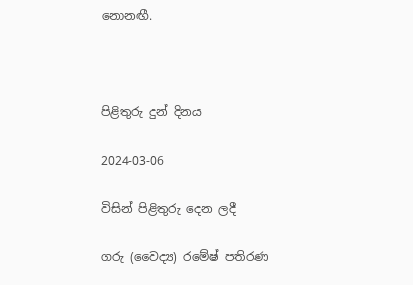නොනඟී.



පිළිතුරු දුන් දිනය

2024-03-06

විසින් පිළිතුරු දෙන ලදී

ගරු (වෛද්‍ය) රමේෂ් පතිරණ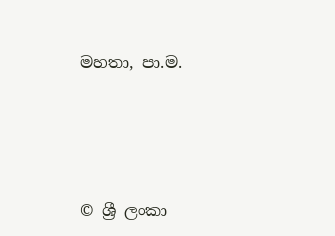මහතා, පා.ම.





© ශ්‍රී ලංකා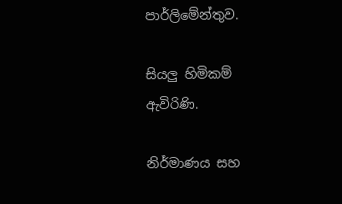පාර්ලි‌මේන්තුව.

සියලු හිමිකම් ඇවිරිණි.

නිර්මාණය සහ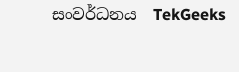සංවර්ධනය  TekGeeks